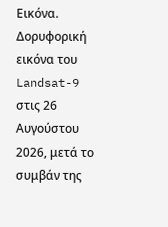Εικόνα. Δορυφορική εικόνα του Landsat-9 στις 26 Αυγούστου 2026, μετά το συμβάν της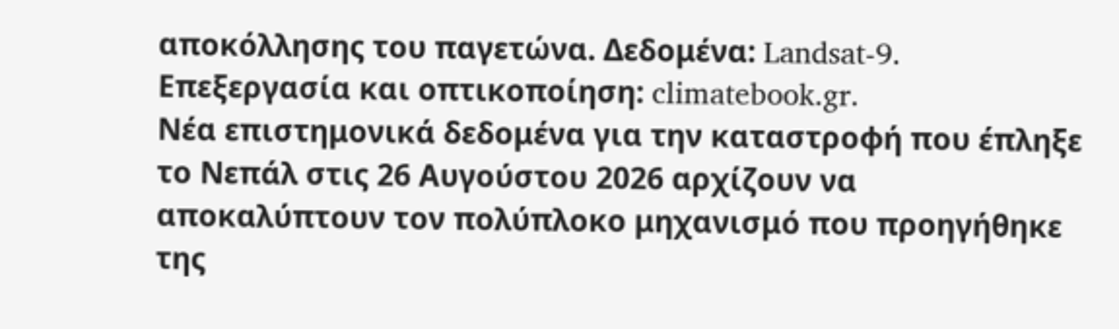αποκόλλησης του παγετώνα. Δεδομένα: Landsat-9. Επεξεργασία και οπτικοποίηση: climatebook.gr.
Νέα επιστημονικά δεδομένα για την καταστροφή που έπληξε το Νεπάλ στις 26 Αυγούστου 2026 αρχίζουν να αποκαλύπτουν τον πολύπλοκο μηχανισμό που προηγήθηκε της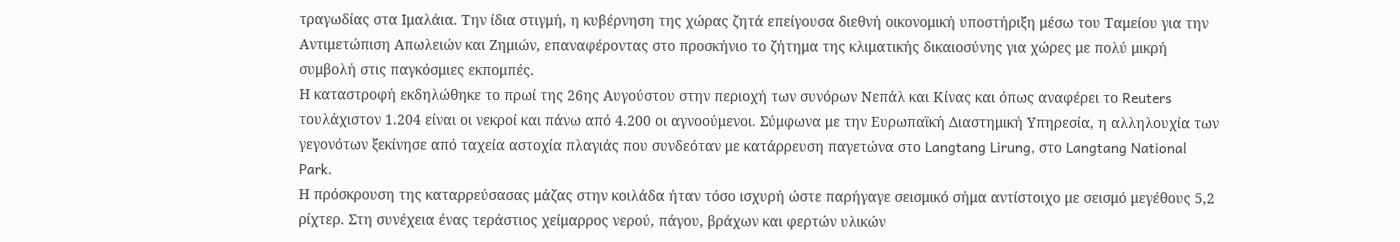τραγωδίας στα Ιμαλάια. Την ίδια στιγμή, η κυβέρνηση της χώρας ζητά επείγουσα διεθνή οικονομική υποστήριξη μέσω του Ταμείου για την Αντιμετώπιση Απωλειών και Ζημιών, επαναφέροντας στο προσκήνιο το ζήτημα της κλιματικής δικαιοσύνης για χώρες με πολύ μικρή συμβολή στις παγκόσμιες εκπομπές.
Η καταστροφή εκδηλώθηκε το πρωί της 26ης Αυγούστου στην περιοχή των συνόρων Νεπάλ και Κίνας και όπως αναφέρει το Reuters τουλάχιστον 1.204 είναι οι νεκροί και πάνω από 4.200 οι αγνοούμενοι. Σύμφωνα με την Ευρωπαϊκή Διαστημική Υπηρεσία, η αλληλουχία των γεγονότων ξεκίνησε από ταχεία αστοχία πλαγιάς που συνδεόταν με κατάρρευση παγετώνα στο Langtang Lirung, στο Langtang National Park.
Η πρόσκρουση της καταρρεύσασας μάζας στην κοιλάδα ήταν τόσο ισχυρή ώστε παρήγαγε σεισμικό σήμα αντίστοιχο με σεισμό μεγέθους 5,2 ρίχτερ. Στη συνέχεια ένας τεράστιος χείμαρρος νερού, πάγου, βράχων και φερτών υλικών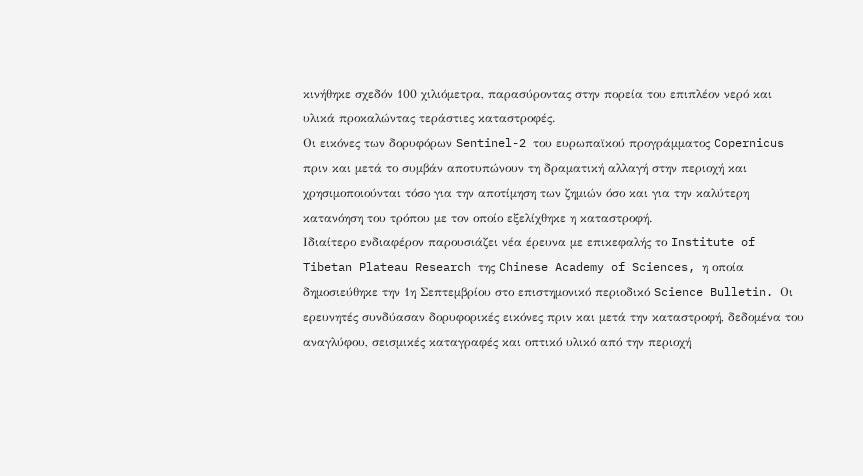κινήθηκε σχεδόν 100 χιλιόμετρα, παρασύροντας στην πορεία του επιπλέον νερό και υλικά προκαλώντας τεράστιες καταστροφές.
Οι εικόνες των δορυφόρων Sentinel-2 του ευρωπαϊκού προγράμματος Copernicus πριν και μετά το συμβάν αποτυπώνουν τη δραματική αλλαγή στην περιοχή και χρησιμοποιούνται τόσο για την αποτίμηση των ζημιών όσο και για την καλύτερη κατανόηση του τρόπου με τον οποίο εξελίχθηκε η καταστροφή.
Ιδιαίτερο ενδιαφέρον παρουσιάζει νέα έρευνα με επικεφαλής το Institute of Tibetan Plateau Research της Chinese Academy of Sciences, η οποία δημοσιεύθηκε την 1η Σεπτεμβρίου στο επιστημονικό περιοδικό Science Bulletin. Οι ερευνητές συνδύασαν δορυφορικές εικόνες πριν και μετά την καταστροφή, δεδομένα του αναγλύφου, σεισμικές καταγραφές και οπτικό υλικό από την περιοχή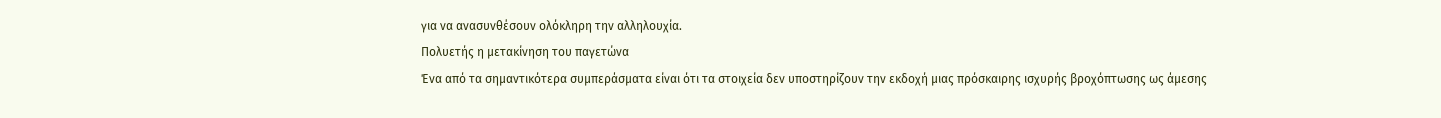για να ανασυνθέσουν ολόκληρη την αλληλουχία.
Πολυετής η μετακίνηση του παγετώνα
Ένα από τα σημαντικότερα συμπεράσματα είναι ότι τα στοιχεία δεν υποστηρίζουν την εκδοχή μιας πρόσκαιρης ισχυρής βροχόπτωσης ως άμεσης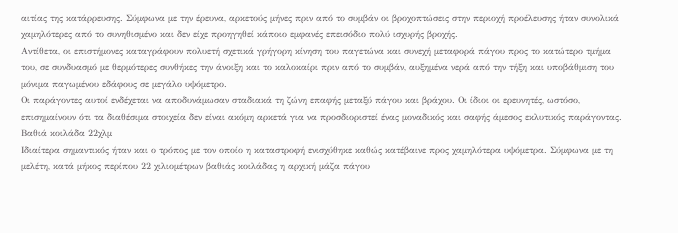αιτίας της κατάρρευσης. Σύμφωνα με την έρευνα, αρκετούς μήνες πριν από το συμβάν οι βροχοπτώσεις στην περιοχή προέλευσης ήταν συνολικά χαμηλότερες από το συνηθισμένο και δεν είχε προηγηθεί κάποιο εμφανές επεισόδιο πολύ ισχυρής βροχής.
Αντίθετα, οι επιστήμονες καταγράφουν πολυετή σχετικά γρήγορη κίνηση του παγετώνα και συνεχή μεταφορά πάγου προς το κατώτερο τμήμα του, σε συνδυασμό με θερμότερες συνθήκες την άνοιξη και το καλοκαίρι πριν από το συμβάν, αυξημένα νερά από την τήξη και υποβάθμιση του μόνιμα παγωμένου εδάφους σε μεγάλο υψόμετρο.
Οι παράγοντες αυτοί ενδέχεται να αποδυνάμωσαν σταδιακά τη ζώνη επαφής μεταξύ πάγου και βράχου. Οι ίδιοι οι ερευνητές, ωστόσο, επισημαίνουν ότι τα διαθέσιμα στοιχεία δεν είναι ακόμη αρκετά για να προσδιοριστεί ένας μοναδικός και σαφής άμεσος εκλυτικός παράγοντας.
Βαθιά κοιλάδα 22χλμ
Ιδιαίτερα σημαντικός ήταν και ο τρόπος με τον οποίο η καταστροφή ενισχύθηκε καθώς κατέβαινε προς χαμηλότερα υψόμετρα. Σύμφωνα με τη μελέτη, κατά μήκος περίπου 22 χιλιομέτρων βαθιάς κοιλάδας η αρχική μάζα πάγου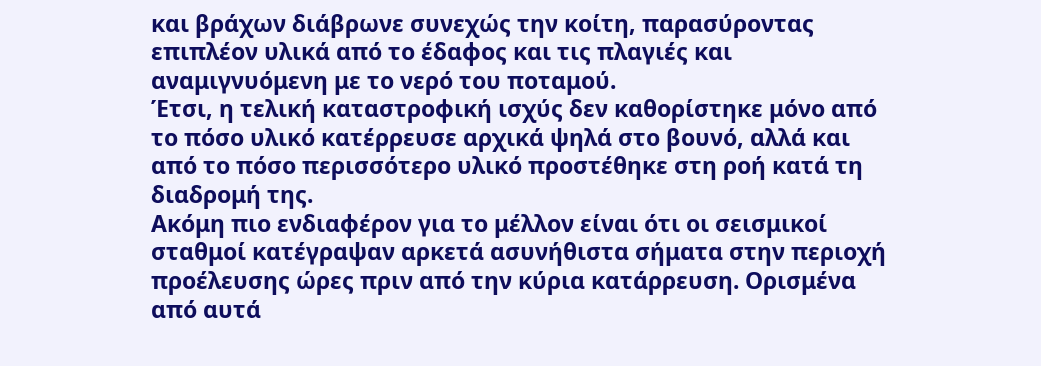και βράχων διάβρωνε συνεχώς την κοίτη, παρασύροντας επιπλέον υλικά από το έδαφος και τις πλαγιές και αναμιγνυόμενη με το νερό του ποταμού.
Έτσι, η τελική καταστροφική ισχύς δεν καθορίστηκε μόνο από το πόσο υλικό κατέρρευσε αρχικά ψηλά στο βουνό, αλλά και από το πόσο περισσότερο υλικό προστέθηκε στη ροή κατά τη διαδρομή της.
Ακόμη πιο ενδιαφέρον για το μέλλον είναι ότι οι σεισμικοί σταθμοί κατέγραψαν αρκετά ασυνήθιστα σήματα στην περιοχή προέλευσης ώρες πριν από την κύρια κατάρρευση. Ορισμένα από αυτά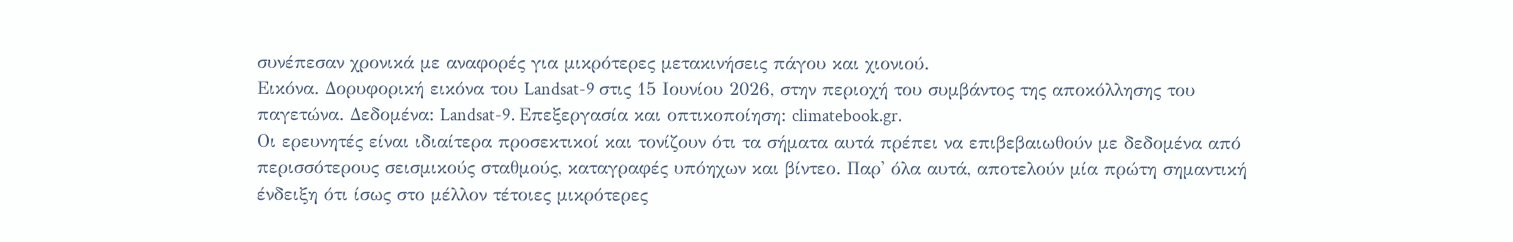συνέπεσαν χρονικά με αναφορές για μικρότερες μετακινήσεις πάγου και χιονιού.
Εικόνα. Δορυφορική εικόνα του Landsat-9 στις 15 Ιουνίου 2026, στην περιοχή του συμβάντος της αποκόλλησης του παγετώνα. Δεδομένα: Landsat-9. Επεξεργασία και οπτικοποίηση: climatebook.gr.
Οι ερευνητές είναι ιδιαίτερα προσεκτικοί και τονίζουν ότι τα σήματα αυτά πρέπει να επιβεβαιωθούν με δεδομένα από περισσότερους σεισμικούς σταθμούς, καταγραφές υπόηχων και βίντεο. Παρ' όλα αυτά, αποτελούν μία πρώτη σημαντική ένδειξη ότι ίσως στο μέλλον τέτοιες μικρότερες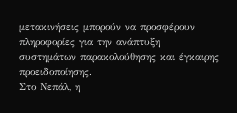μετακινήσεις μπορούν να προσφέρουν πληροφορίες για την ανάπτυξη συστημάτων παρακολούθησης και έγκαιρης προειδοποίησης.
Στο Νεπάλ, η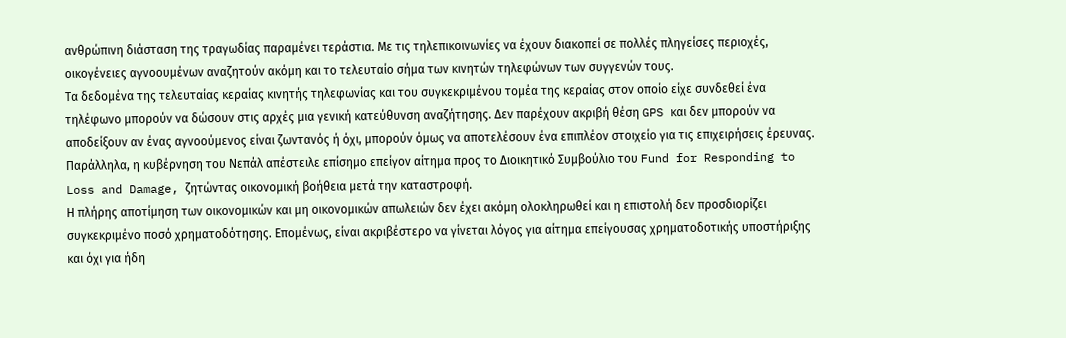ανθρώπινη διάσταση της τραγωδίας παραμένει τεράστια. Με τις τηλεπικοινωνίες να έχουν διακοπεί σε πολλές πληγείσες περιοχές, οικογένειες αγνοουμένων αναζητούν ακόμη και το τελευταίο σήμα των κινητών τηλεφώνων των συγγενών τους.
Τα δεδομένα της τελευταίας κεραίας κινητής τηλεφωνίας και του συγκεκριμένου τομέα της κεραίας στον οποίο είχε συνδεθεί ένα τηλέφωνο μπορούν να δώσουν στις αρχές μια γενική κατεύθυνση αναζήτησης. Δεν παρέχουν ακριβή θέση GPS και δεν μπορούν να αποδείξουν αν ένας αγνοούμενος είναι ζωντανός ή όχι, μπορούν όμως να αποτελέσουν ένα επιπλέον στοιχείο για τις επιχειρήσεις έρευνας.
Παράλληλα, η κυβέρνηση του Νεπάλ απέστειλε επίσημο επείγον αίτημα προς το Διοικητικό Συμβούλιο του Fund for Responding to Loss and Damage, ζητώντας οικονομική βοήθεια μετά την καταστροφή.
Η πλήρης αποτίμηση των οικονομικών και μη οικονομικών απωλειών δεν έχει ακόμη ολοκληρωθεί και η επιστολή δεν προσδιορίζει συγκεκριμένο ποσό χρηματοδότησης. Επομένως, είναι ακριβέστερο να γίνεται λόγος για αίτημα επείγουσας χρηματοδοτικής υποστήριξης και όχι για ήδη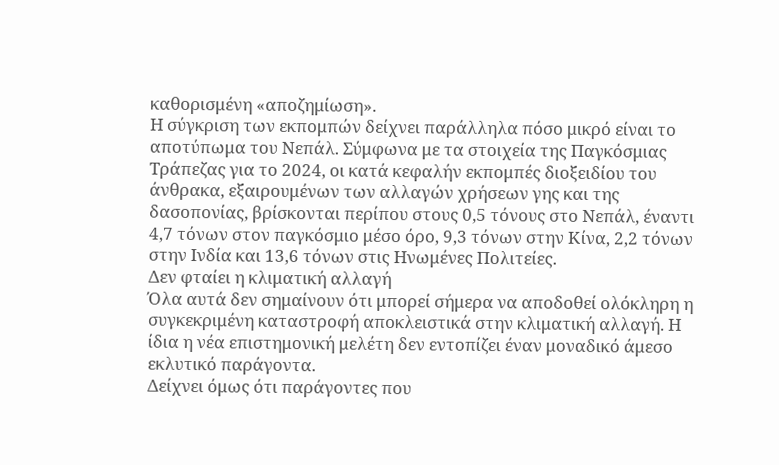καθορισμένη «αποζημίωση».
Η σύγκριση των εκπομπών δείχνει παράλληλα πόσο μικρό είναι το αποτύπωμα του Νεπάλ. Σύμφωνα με τα στοιχεία της Παγκόσμιας Τράπεζας για το 2024, οι κατά κεφαλήν εκπομπές διοξειδίου του άνθρακα, εξαιρουμένων των αλλαγών χρήσεων γης και της δασοπονίας, βρίσκονται περίπου στους 0,5 τόνους στο Νεπάλ, έναντι 4,7 τόνων στον παγκόσμιο μέσο όρο, 9,3 τόνων στην Κίνα, 2,2 τόνων στην Ινδία και 13,6 τόνων στις Ηνωμένες Πολιτείες.
Δεν φταίει η κλιματική αλλαγή
Όλα αυτά δεν σημαίνουν ότι μπορεί σήμερα να αποδοθεί ολόκληρη η συγκεκριμένη καταστροφή αποκλειστικά στην κλιματική αλλαγή. Η ίδια η νέα επιστημονική μελέτη δεν εντοπίζει έναν μοναδικό άμεσο εκλυτικό παράγοντα.
Δείχνει όμως ότι παράγοντες που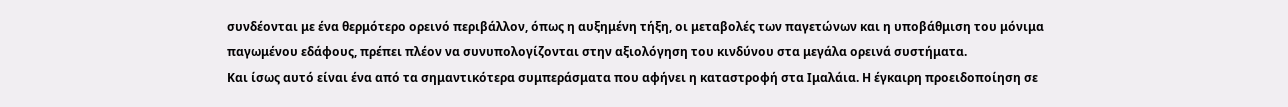συνδέονται με ένα θερμότερο ορεινό περιβάλλον, όπως η αυξημένη τήξη, οι μεταβολές των παγετώνων και η υποβάθμιση του μόνιμα παγωμένου εδάφους, πρέπει πλέον να συνυπολογίζονται στην αξιολόγηση του κινδύνου στα μεγάλα ορεινά συστήματα.
Και ίσως αυτό είναι ένα από τα σημαντικότερα συμπεράσματα που αφήνει η καταστροφή στα Ιμαλάια. Η έγκαιρη προειδοποίηση σε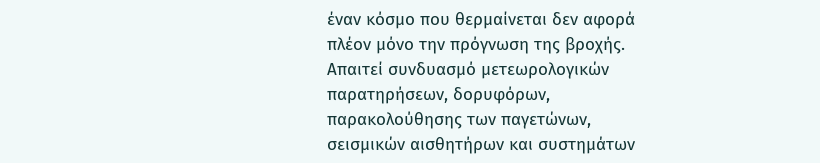έναν κόσμο που θερμαίνεται δεν αφορά πλέον μόνο την πρόγνωση της βροχής. Απαιτεί συνδυασμό μετεωρολογικών παρατηρήσεων, δορυφόρων, παρακολούθησης των παγετώνων, σεισμικών αισθητήρων και συστημάτων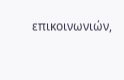επικοινωνιών,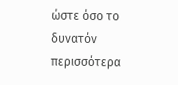ώστε όσο το δυνατόν περισσότερα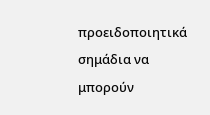προειδοποιητικά σημάδια να μπορούν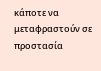κάποτε να μεταφραστούν σε προστασία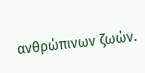ανθρώπινων ζωών.